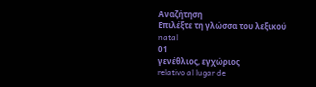Αναζήτηση
Επιλέξτε τη γλώσσα του λεξικού
natal
01
γενέθλιος, εγχώριος
relativo al lugar de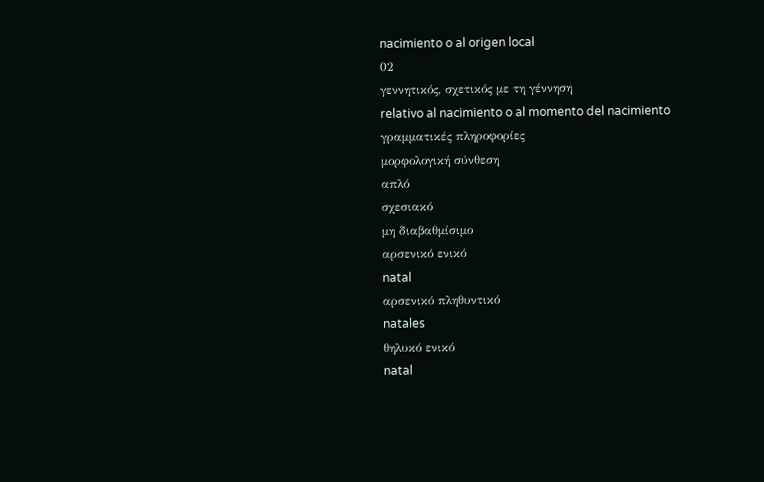nacimiento o al origen local
02
γεννητικός, σχετικός με τη γέννηση
relativo al nacimiento o al momento del nacimiento
γραμματικές πληροφορίες
μορφολογική σύνθεση
απλό
σχεσιακό
μη διαβαθμίσιμο
αρσενικό ενικό
natal
αρσενικό πληθυντικό
natales
θηλυκό ενικό
natal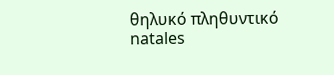θηλυκό πληθυντικό
natales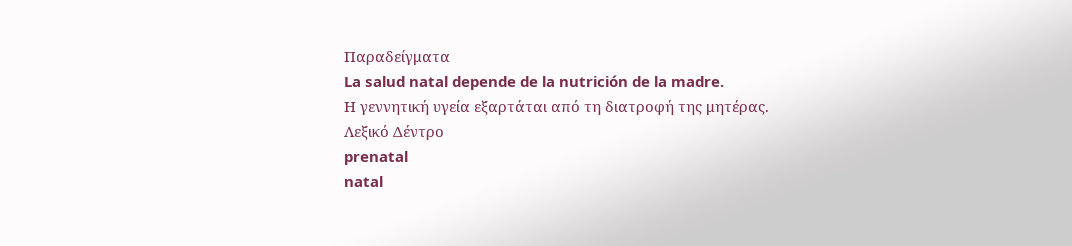Παραδείγματα
La salud natal depende de la nutrición de la madre.
Η γεννητική υγεία εξαρτάται από τη διατροφή της μητέρας.
Λεξικό Δέντρο
prenatal
natal